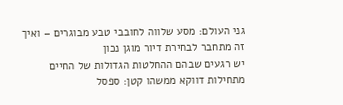גני העולם: מסע שלווה לחובבי טבע מבוגרים – ואיך זה מתחבר לבחירת דיור מוגן נכון
יש רגעים שבהם ההחלטות הגדולות של החיים מתחילות דווקא ממשהו קטן: ספסל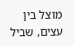מוצל בין עצים, שביל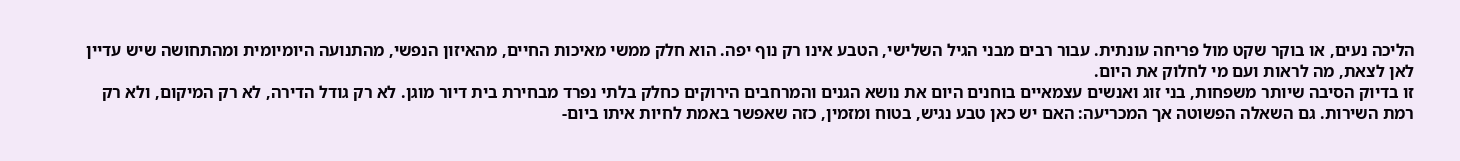הליכה נעים, או בוקר שקט מול פריחה עונתית. עבור רבים מבני הגיל השלישי, הטבע אינו רק נוף יפה. הוא חלק ממשי מאיכות החיים, מהאיזון הנפשי, מהתנועה היומיומית ומהתחושה שיש עדיין לאן לצאת, מה לראות ועם מי לחלוק את היום.
זו בדיוק הסיבה שיותר משפחות, בני זוג ואנשים עצמאיים בוחנים היום את נושא הגנים והמרחבים הירוקים כחלק בלתי נפרד מבחירת בית דיור מוגן. לא רק גודל הדירה, לא רק המיקום, ולא רק רמת השירות. גם השאלה הפשוטה אך המכריעה: האם יש כאן טבע נגיש, בטוח ומזמין, כזה שאפשר באמת לחיות איתו ביום-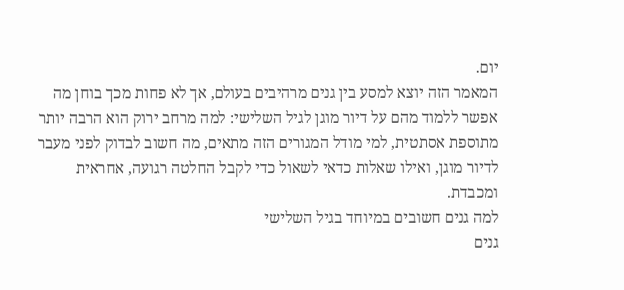יום.
המאמר הזה יוצא למסע בין גנים מרהיבים בעולם, אך לא פחות מכך בוחן מה אפשר ללמוד מהם על דיור מוגן לגיל השלישי: למה מרחב ירוק הוא הרבה יותר מתוספת אסתטית, למי מודל המגורים הזה מתאים, מה חשוב לבדוק לפני מעבר לדיור מוגן, ואילו שאלות כדאי לשאול כדי לקבל החלטה רגועה, אחראית ומכבדת.
למה גנים חשובים במיוחד בגיל השלישי
גנים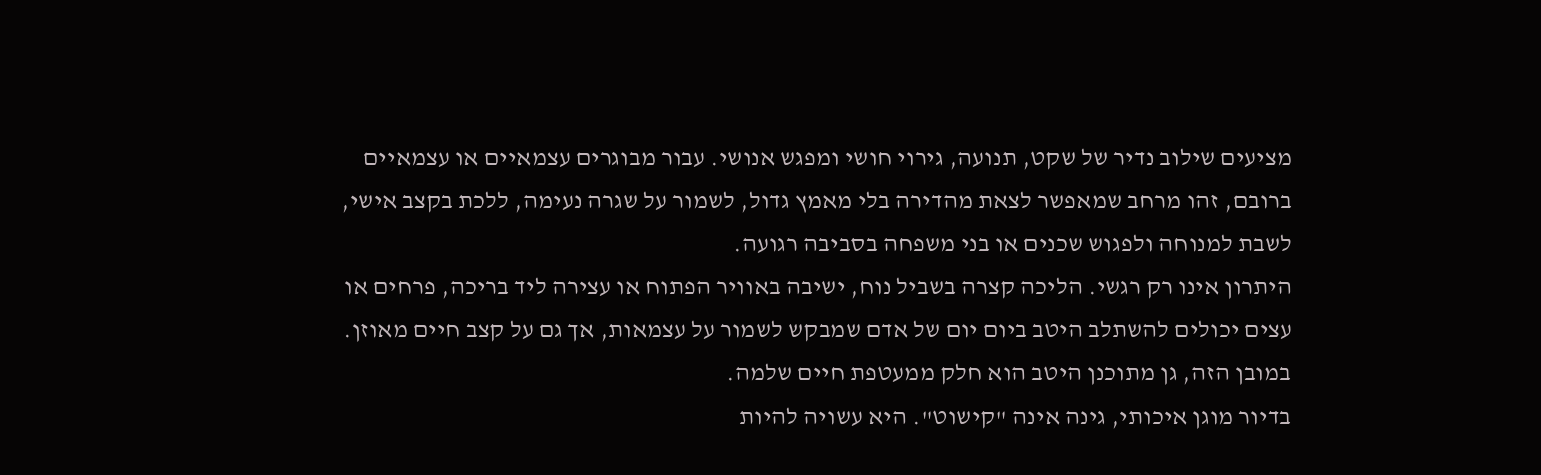מציעים שילוב נדיר של שקט, תנועה, גירוי חושי ומפגש אנושי. עבור מבוגרים עצמאיים או עצמאיים ברובם, זהו מרחב שמאפשר לצאת מהדירה בלי מאמץ גדול, לשמור על שגרה נעימה, ללכת בקצב אישי, לשבת למנוחה ולפגוש שכנים או בני משפחה בסביבה רגועה.
היתרון אינו רק רגשי. הליכה קצרה בשביל נוח, ישיבה באוויר הפתוח או עצירה ליד בריכה, פרחים או עצים יכולים להשתלב היטב ביום יום של אדם שמבקש לשמור על עצמאות, אך גם על קצב חיים מאוזן. במובן הזה, גן מתוכנן היטב הוא חלק ממעטפת חיים שלמה.
בדיור מוגן איכותי, גינה אינה "קישוט". היא עשויה להיות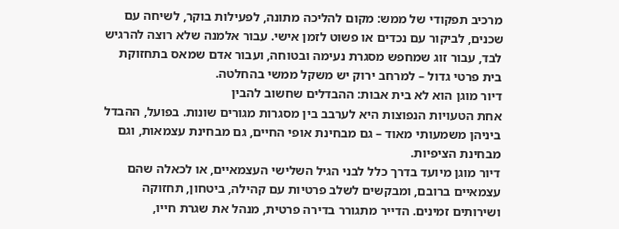מרכיב תפקודי של ממש: מקום להליכה מתונה, לפעילות בוקר, לשיחה עם שכנים, לביקור עם נכדים או פשוט לזמן אישי. עבור אלמנה שלא רוצה להרגיש לבד, עבור זוג שמחפש מסגרת נעימה ובטוחה, ועבור אדם שמאס בתחזוקת בית פרטי גדול – למרחב ירוק יש משקל ממשי בהחלטה.
דיור מוגן הוא לא בית אבות: ההבדלים שחשוב להבין
אחת הטעויות הנפוצות היא לערבב בין מסגרות מגורים שונות. בפועל, ההבדל ביניהן משמעותי מאוד – גם מבחינת אופי החיים, גם מבחינת עצמאות, וגם מבחינת הציפיות.
דיור מוגן מיועד בדרך כלל לבני הגיל השלישי העצמאיים, או לכאלה שהם עצמאיים ברובם, ומבקשים לשלב פרטיות עם קהילה, ביטחון, תחזוקה ושירותים זמינים. הדייר מתגורר בדירה פרטית, מנהל את שגרת חייו,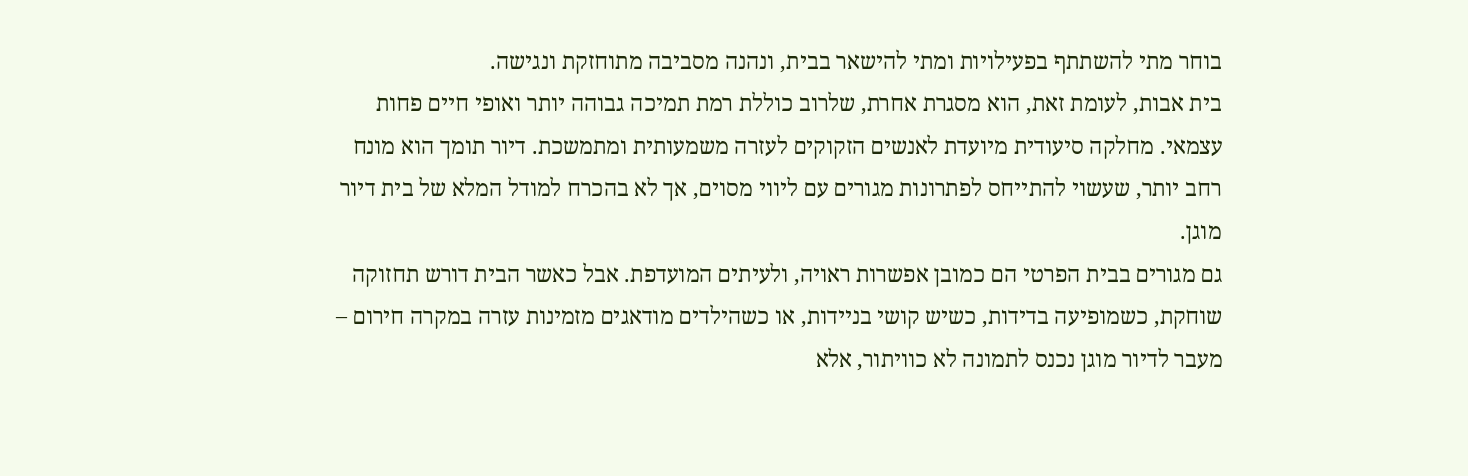בוחר מתי להשתתף בפעילויות ומתי להישאר בבית, ונהנה מסביבה מתוחזקת ונגישה.
בית אבות, לעומת זאת, הוא מסגרת אחרת, שלרוב כוללת רמת תמיכה גבוהה יותר ואופי חיים פחות עצמאי. מחלקה סיעודית מיועדת לאנשים הזקוקים לעזרה משמעותית ומתמשכת. דיור תומך הוא מונח רחב יותר, שעשוי להתייחס לפתרונות מגורים עם ליווי מסוים, אך לא בהכרח למודל המלא של בית דיור מוגן.
גם מגורים בבית הפרטי הם כמובן אפשרות ראויה, ולעיתים המועדפת. אבל כאשר הבית דורש תחזוקה שוחקת, כשמופיעה בדידות, כשיש קושי בניידות, או כשהילדים מודאגים מזמינות עזרה במקרה חירום – מעבר לדיור מוגן נכנס לתמונה לא כוויתור, אלא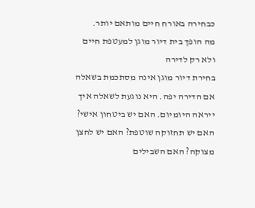כבחירה באורח חיים מותאם יותר.
מה הופך בית דיור מוגן למעטפת חיים ולא רק לדירה
בחירת דיור מוגן אינה מסתכמת בשאלה אם הדירה יפה. היא נוגעת לשאלה איך ייראה היומיום. האם יש ביטחון אישי? האם יש תחזוקה שוטפת? האם יש לחצן מצוקה? האם השבילים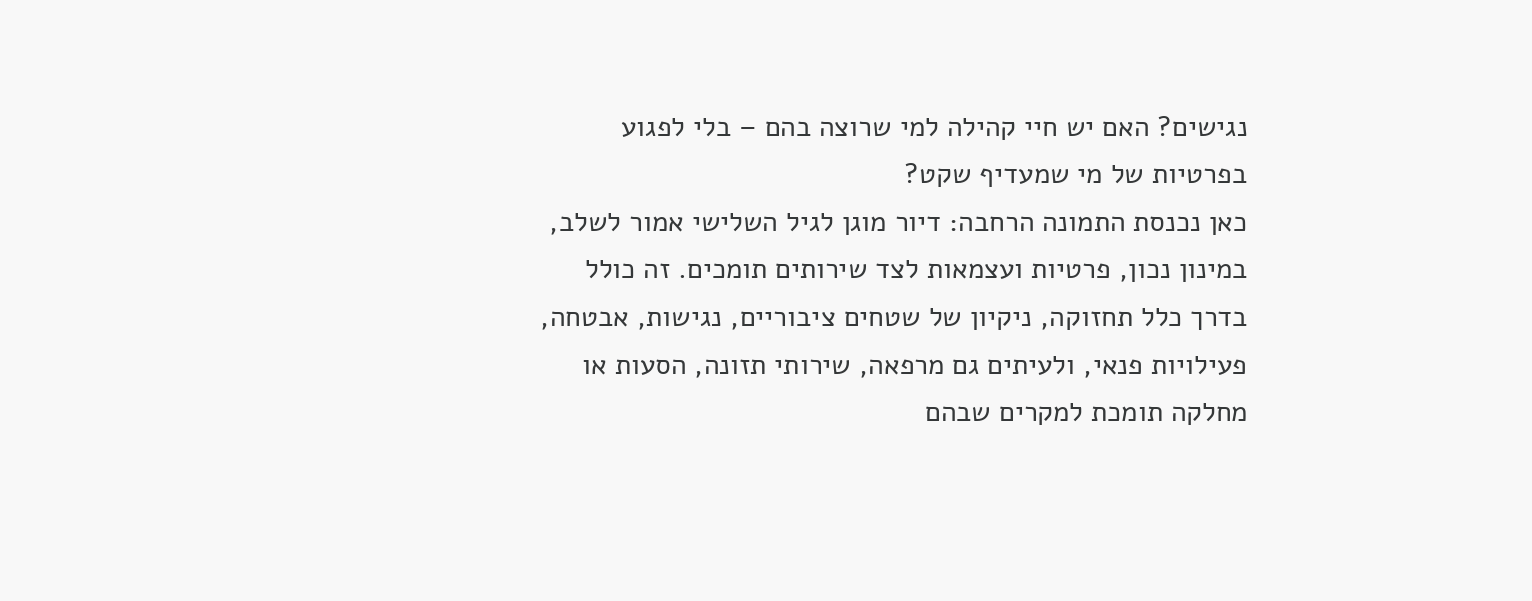נגישים? האם יש חיי קהילה למי שרוצה בהם – בלי לפגוע בפרטיות של מי שמעדיף שקט?
כאן נכנסת התמונה הרחבה: דיור מוגן לגיל השלישי אמור לשלב, במינון נכון, פרטיות ועצמאות לצד שירותים תומכים. זה כולל בדרך כלל תחזוקה, ניקיון של שטחים ציבוריים, נגישות, אבטחה, פעילויות פנאי, ולעיתים גם מרפאה, שירותי תזונה, הסעות או מחלקה תומכת למקרים שבהם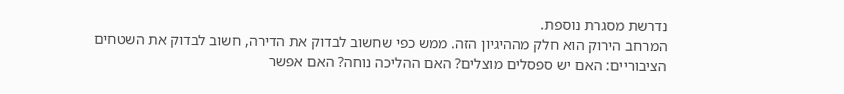נדרשת מסגרת נוספת.
המרחב הירוק הוא חלק מההיגיון הזה. ממש כפי שחשוב לבדוק את הדירה, חשוב לבדוק את השטחים הציבוריים: האם יש ספסלים מוצלים? האם ההליכה נוחה? האם אפשר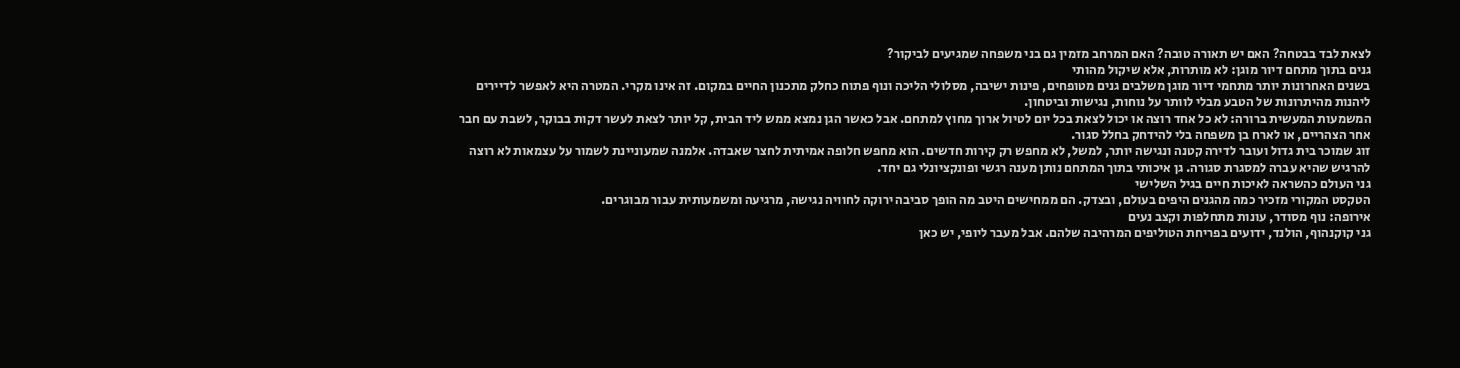לצאת לבד בבטחה? האם יש תאורה טובה? האם המרחב מזמין גם בני משפחה שמגיעים לביקור?
גנים בתוך מתחם דיור מוגן: לא מותרות, אלא שיקול מהותי
בשנים האחרונות יותר מתחמי דיור מוגן משלבים גנים מטופחים, פינות ישיבה, מסלולי הליכה ונוף פתוח כחלק מתכנון החיים במקום. זה אינו מקרי. המטרה היא לאפשר לדיירים ליהנות מהיתרונות של הטבע מבלי לוותר על נוחות, נגישות וביטחון.
המשמעות המעשית ברורה: לא כל אחד רוצה או יכול לצאת בכל יום לטיול ארוך מחוץ למתחם. אבל כאשר הגן נמצא ממש ליד הבית, קל יותר לצאת לעשר דקות בבוקר, לשבת עם חבר אחר הצהריים, או לארח בן משפחה בלי להידחק בחלל סגור.
זוג שמוכר בית גדול ועובר לדירה קטנה ונגישה יותר, למשל, לא מחפש רק קירות חדשים. הוא מחפש חלופה אמיתית לחצר שאבדה. אלמנה שמעוניינת לשמור על עצמאות לא רוצה להרגיש שהיא עברה למסגרת סגורה. גן איכותי בתוך המתחם נותן מענה רגשי ופונקציונלי גם יחד.
גני העולם כהשראה לאיכות חיים בגיל השלישי
הטקסט המקורי מזכיר כמה מהגנים היפים בעולם, ובצדק. הם ממחישים היטב מה הופך סביבה ירוקה לחוויה נגישה, מרגיעה ומשמעותית עבור מבוגרים.
אירופה: נוף מסודר, עונות מתחלפות וקצב נעים
גני קוקנהוף, הולנד, ידועים בפריחת הטוליפים המרהיבה שלהם. אבל מעבר ליופי, יש כאן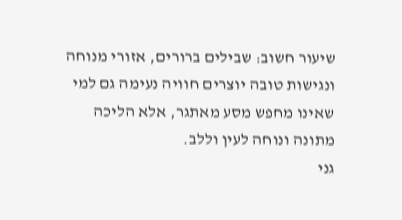שיעור חשוב: שבילים ברורים, אזורי מנוחה ונגישות טובה יוצרים חוויה נעימה גם למי שאינו מחפש מסע מאתגר, אלא הליכה מתונה ונוחה לעין וללב.
גני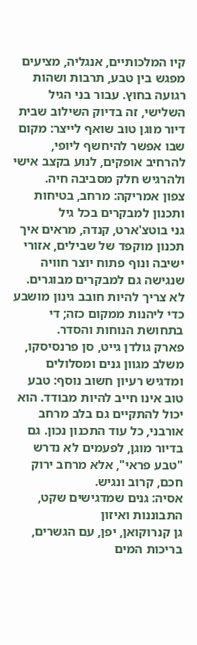קיו המלכותיים, אנגליה, מציעים מפגש בין טבע, תרבות ושהות רגועה בחוץ. עבור בני הגיל השלישי, זה בדיוק השילוב שבית דיור מוגן טוב שואף לייצר: מקום שבו אפשר להיחשף ליופי, להרחיב אופקים, לנוע בקצב אישי ולהרגיש חלק מסביבה חיה.
צפון אמריקה: מרחב, בטיחות ותכנון למבקרים בכל גיל
גני בוטצ'ארט, קנדה, מראים איך תכנון מוקפד של שבילים, אזורי ישיבה ונוף פתוח יוצר חוויה שנגישה גם למבקרים מבוגרים. לא צריך להיות חובב גינון מושבע כדי ליהנות ממקום כזה; די בתחושת הנוחות והסדר.
פארק גולדן גייט, סן פרנסיסקו, משלב מגוון גנים ומסלולים ומדגיש רעיון חשוב נוסף: טבע טוב אינו חייב להיות מבודד. הוא יכול להתקיים גם בלב מרחב אורבני, כל עוד התכנון נכון. גם בדיור מוגן, לפעמים לא נדרש "טבע פראי", אלא מרחב ירוק חכם, קרוב ונגיש.
אסיה: גנים שמדגישים שקט, התבוננות ואיזון
גן קנרוקואן, יפן, עם הגשרים, בריכות המים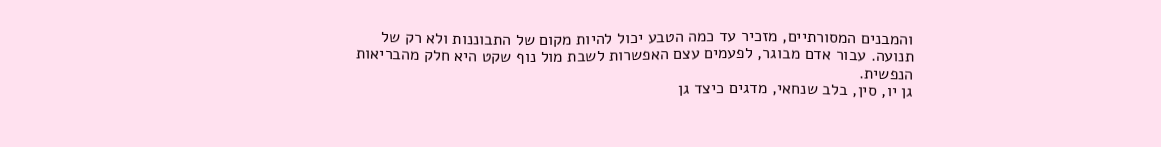והמבנים המסורתיים, מזכיר עד כמה הטבע יכול להיות מקום של התבוננות ולא רק של תנועה. עבור אדם מבוגר, לפעמים עצם האפשרות לשבת מול נוף שקט היא חלק מהבריאות הנפשית.
גן יו, סין, בלב שנחאי, מדגים כיצד גן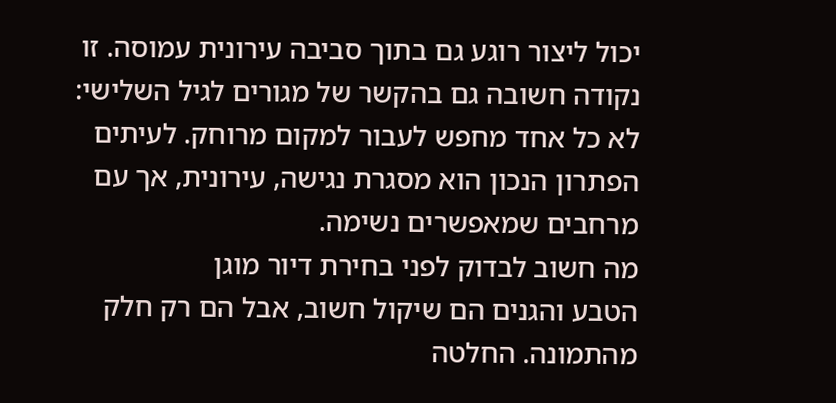יכול ליצור רוגע גם בתוך סביבה עירונית עמוסה. זו נקודה חשובה גם בהקשר של מגורים לגיל השלישי: לא כל אחד מחפש לעבור למקום מרוחק. לעיתים הפתרון הנכון הוא מסגרת נגישה, עירונית, אך עם מרחבים שמאפשרים נשימה.
מה חשוב לבדוק לפני בחירת דיור מוגן
הטבע והגנים הם שיקול חשוב, אבל הם רק חלק מהתמונה. החלטה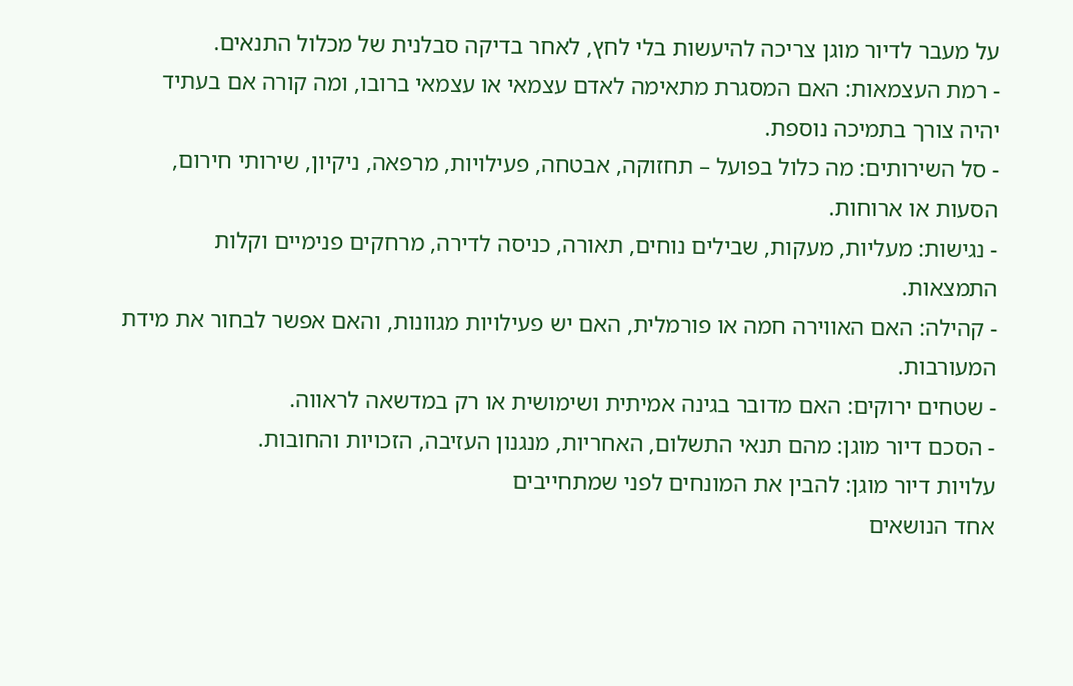על מעבר לדיור מוגן צריכה להיעשות בלי לחץ, לאחר בדיקה סבלנית של מכלול התנאים.
- רמת העצמאות: האם המסגרת מתאימה לאדם עצמאי או עצמאי ברובו, ומה קורה אם בעתיד יהיה צורך בתמיכה נוספת.
- סל השירותים: מה כלול בפועל – תחזוקה, אבטחה, פעילויות, מרפאה, ניקיון, שירותי חירום, הסעות או ארוחות.
- נגישות: מעליות, מעקות, שבילים נוחים, תאורה, כניסה לדירה, מרחקים פנימיים וקלות התמצאות.
- קהילה: האם האווירה חמה או פורמלית, האם יש פעילויות מגוונות, והאם אפשר לבחור את מידת המעורבות.
- שטחים ירוקים: האם מדובר בגינה אמיתית ושימושית או רק במדשאה לראווה.
- הסכם דיור מוגן: מהם תנאי התשלום, האחריות, מנגנון העזיבה, הזכויות והחובות.
עלויות דיור מוגן: להבין את המונחים לפני שמתחייבים
אחד הנושאים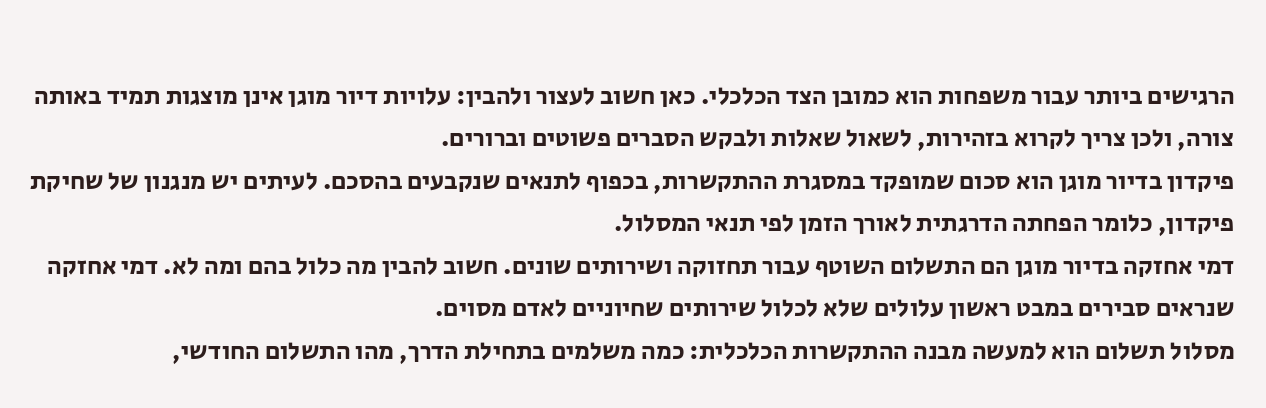הרגישים ביותר עבור משפחות הוא כמובן הצד הכלכלי. כאן חשוב לעצור ולהבין: עלויות דיור מוגן אינן מוצגות תמיד באותה צורה, ולכן צריך לקרוא בזהירות, לשאול שאלות ולבקש הסברים פשוטים וברורים.
פיקדון בדיור מוגן הוא סכום שמופקד במסגרת ההתקשרות, בכפוף לתנאים שנקבעים בהסכם. לעיתים יש מנגנון של שחיקת פיקדון, כלומר הפחתה הדרגתית לאורך הזמן לפי תנאי המסלול.
דמי אחזקה בדיור מוגן הם התשלום השוטף עבור תחזוקה ושירותים שונים. חשוב להבין מה כלול בהם ומה לא. דמי אחזקה שנראים סבירים במבט ראשון עלולים שלא לכלול שירותים שחיוניים לאדם מסוים.
מסלול תשלום הוא למעשה מבנה ההתקשרות הכלכלית: כמה משלמים בתחילת הדרך, מהו התשלום החודשי,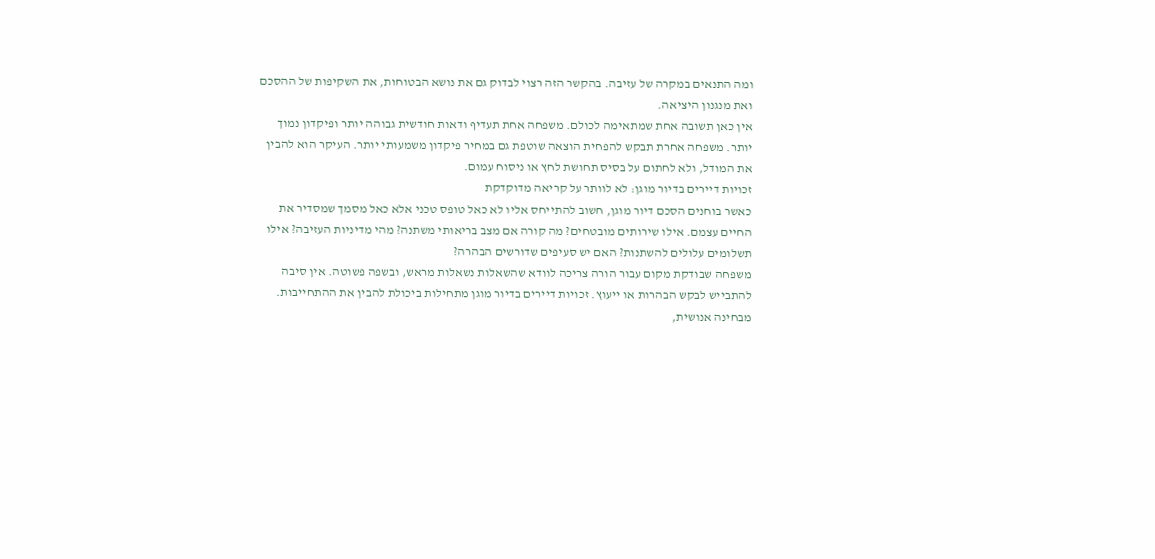ומה התנאים במקרה של עזיבה. בהקשר הזה רצוי לבדוק גם את נושא הבטוחות, את השקיפות של ההסכם ואת מנגנון היציאה.
אין כאן תשובה אחת שמתאימה לכולם. משפחה אחת תעדיף ודאות חודשית גבוהה יותר ופיקדון נמוך יותר. משפחה אחרת תבקש להפחית הוצאה שוטפת גם במחיר פיקדון משמעותי יותר. העיקר הוא להבין את המודל, ולא לחתום על בסיס תחושת לחץ או ניסוח עמום.
זכויות דיירים בדיור מוגן: לא לוותר על קריאה מדוקדקת
כאשר בוחנים הסכם דיור מוגן, חשוב להתייחס אליו לא כאל טופס טכני אלא כאל מסמך שמסדיר את החיים עצמם. אילו שירותים מובטחים? מה קורה אם מצב בריאותי משתנה? מהי מדיניות העזיבה? אילו תשלומים עלולים להשתנות? האם יש סעיפים שדורשים הבהרה?
משפחה שבודקת מקום עבור הורה צריכה לוודא שהשאלות נשאלות מראש, ובשפה פשוטה. אין סיבה להתבייש לבקש הבהרות או ייעוץ. זכויות דיירים בדיור מוגן מתחילות ביכולת להבין את ההתחייבות.
מבחינה אנושית,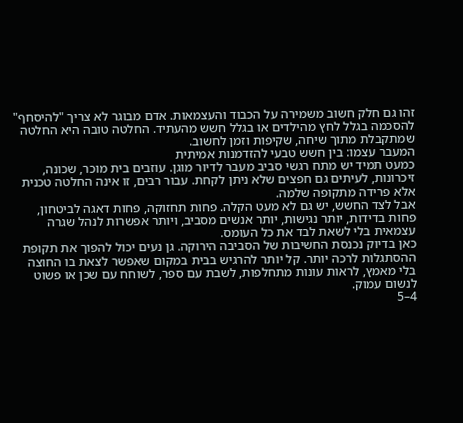זהו גם חלק חשוב משמירה על הכבוד והעצמאות. אדם מבוגר לא צריך "להיסחף" להסכמה בגלל לחץ מהילדים או בגלל חשש מהעתיד. החלטה טובה היא החלטה שמתקבלת מתוך שיחה, שקיפות וזמן לחשוב.
המעבר עצמו: בין חשש טבעי להזדמנות אמיתית
כמעט תמיד יש מתח רגשי סביב מעבר לדיור מוגן. עוזבים בית מוכר, שכונה, זיכרונות, לעיתים גם חפצים שלא ניתן לקחת. עבור רבים, זו אינה החלטה טכנית אלא פרידה מתקופה שלמה.
אבל לצד החשש, יש גם לא מעט הקלה. פחות תחזוקה, פחות דאגה לביטחון, פחות בדידות, יותר נגישות, יותר אנשים מסביב, ויותר אפשרות לנהל שגרה עצמאית בלי לשאת לבד את כל העומס.
כאן בדיוק נכנסת החשיבות של הסביבה הירוקה. גן נעים יכול להפוך את תקופת ההסתגלות לרכה יותר. קל יותר להרגיש בבית במקום שאפשר לצאת בו החוצה בלי מאמץ, לראות עונות מתחלפות, לשבת עם ספר, לשוחח עם שכן או פשוט לנשום עמוק.
4–5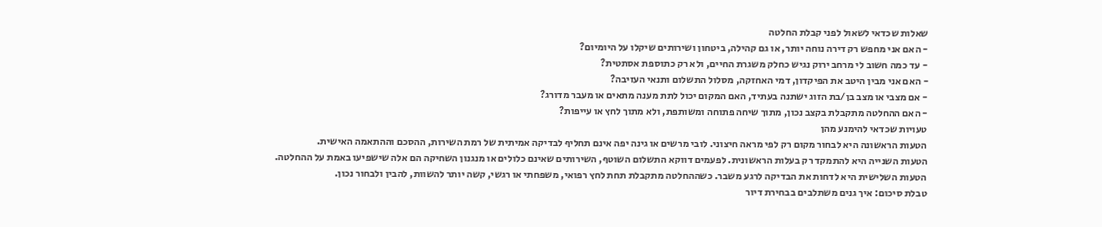שאלות שכדאי לשאול לפני קבלת החלטה
- האם אני מחפש רק דירה נוחה יותר, או גם קהילה, ביטחון ושירותים שיקלו על היומיום?
- עד כמה חשוב לי מרחב ירוק נגיש כחלק משגרת החיים, ולא רק כתוספת אסתטית?
- האם אני מבין היטב את הפיקדון, דמי האחזקה, מסלול התשלום ותנאי העזיבה?
- אם מצבי או מצב בן/בת הזוג ישתנה בעתיד, האם המקום יכול לתת מענה מתאים או מעבר מדורג?
- האם ההחלטה מתקבלת בקצב נכון, מתוך שיחה פתוחה ומשותפת, ולא מתוך לחץ או עייפות?
טעויות שכדאי להימנע מהן
הטעות הראשונה היא לבחור מקום רק לפי מראה חיצוני. לובי מרשים או גינה יפה אינם תחליף לבדיקה אמיתית של רמת השירות, ההסכם וההתאמה האישית.
הטעות השנייה היא להתמקד רק בעלות הראשונית. לפעמים דווקא התשלום השוטף, השירותים שאינם כלולים או מנגנון השחיקה הם אלה שישפיעו באמת על ההחלטה.
הטעות השלישית היא לדחות את הבדיקה לרגע משבר. כשההחלטה מתקבלת תחת לחץ רפואי, משפחתי או רגשי, קשה יותר להשוות, להבין ולבחור נכון.
טבלת סיכום: איך גנים משתלבים בבחירת דיור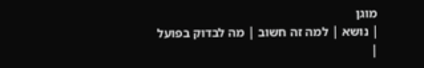מוגן
| נושא | למה זה חשוב | מה לבדוק בפועל |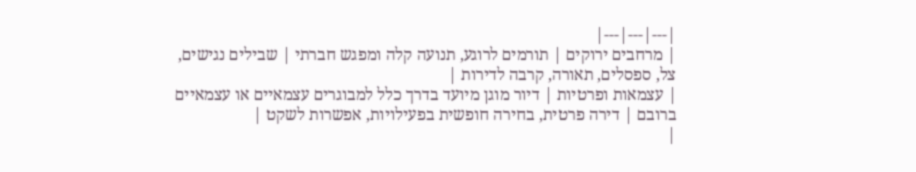|---|---|---|
| מרחבים ירוקים | תורמים לרוגע, תנועה קלה ומפגש חברתי | שבילים נגישים, צל, ספסלים, תאורה, קרבה לדירות |
| עצמאות ופרטיות | דיור מוגן מיועד בדרך כלל למבוגרים עצמאיים או עצמאיים ברובם | דירה פרטית, בחירה חופשית בפעילויות, אפשרות לשקט |
|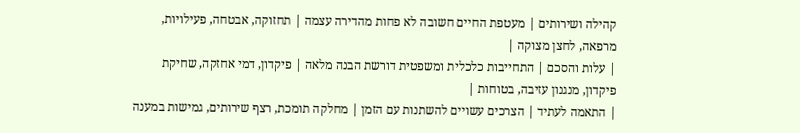קהילה ושירותים | מעטפת החיים חשובה לא פחות מהדירה עצמה | תחזוקה, אבטחה, פעילויות, מרפאה, לחצן מצוקה |
| עלות והסכם | התחייבות כלכלית ומשפטית דורשת הבנה מלאה | פיקדון, דמי אחזקה, שחיקת פיקדון, מנגנון עזיבה, בטוחות |
| התאמה לעתיד | הצרכים עשויים להשתנות עם הזמן | מחלקה תומכת, רצף שירותים, גמישות במענה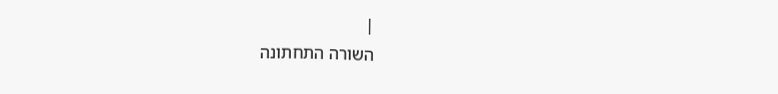|
השורה התחתונה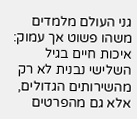גני העולם מלמדים משהו פשוט אך עמוק: איכות חיים בגיל השלישי נבנית לא רק מהשירותים הגדולים, אלא גם מהפרטים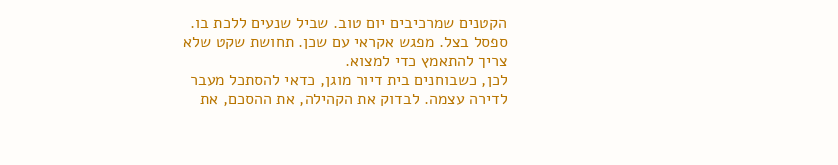הקטנים שמרכיבים יום טוב. שביל שנעים ללכת בו. ספסל בצל. מפגש אקראי עם שכן. תחושת שקט שלא צריך להתאמץ כדי למצוא.
לכן, כשבוחנים בית דיור מוגן, כדאי להסתכל מעבר לדירה עצמה. לבדוק את הקהילה, את ההסכם, את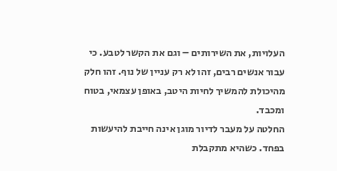העלויות, את השירותים – וגם את הקשר לטבע. כי עבור אנשים רבים, זהו לא רק עניין של נוף. זהו חלק מהיכולת להמשיך לחיות היטב, באופן עצמאי, בטוח ומכבד.
החלטה על מעבר לדיור מוגן אינה חייבת להיעשות בפחד. כשהיא מתקבלת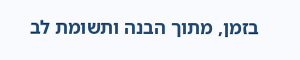בזמן, מתוך הבנה ותשומת לב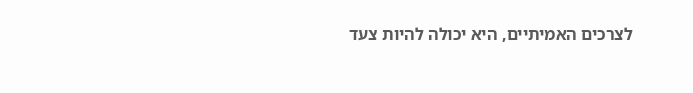לצרכים האמיתיים, היא יכולה להיות צעד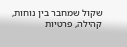שקול שמחבר בין נוחות, קהילה, פרטיות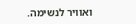ואוויר לנשימה.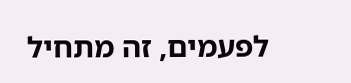לפעמים, זה מתחיל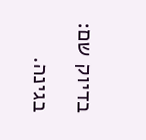בדיוק שם: בגינה.